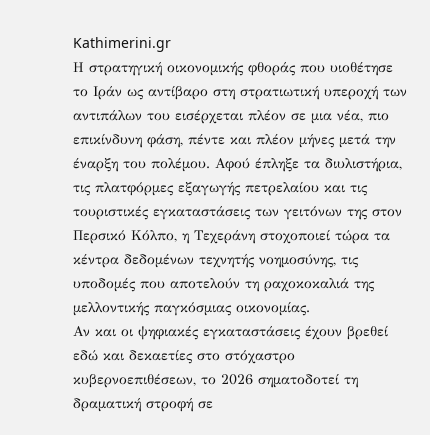Kathimerini.gr
Η στρατηγική οικονομικής φθοράς που υιοθέτησε το Ιράν ως αντίβαρο στη στρατιωτική υπεροχή των αντιπάλων του εισέρχεται πλέον σε μια νέα, πιο επικίνδυνη φάση, πέντε και πλέον μήνες μετά την έναρξη του πολέμου. Αφού έπληξε τα διυλιστήρια, τις πλατφόρμες εξαγωγής πετρελαίου και τις τουριστικές εγκαταστάσεις των γειτόνων της στον Περσικό Κόλπο, η Τεχεράνη στοχοποιεί τώρα τα κέντρα δεδομένων τεχνητής νοημοσύνης, τις υποδομές που αποτελούν τη ραχοκοκαλιά της μελλοντικής παγκόσμιας οικονομίας.
Αν και οι ψηφιακές εγκαταστάσεις έχουν βρεθεί εδώ και δεκαετίες στο στόχαστρο κυβερνοεπιθέσεων, το 2026 σηματοδοτεί τη δραματική στροφή σε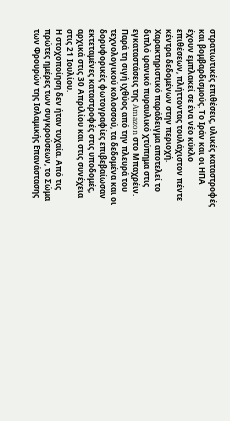στρατιωτικές επιθέσεις, υλικές καταστροφές και βομβαρδισμούς. Το Ιράν και οι ΗΠΑ έχουν εμπλακεί σε ένα νέο κύκλο επιθέσεων, πλήττοντας τουλάχιστον πέντε κέντρα δεδομένων στην περιοχή. Χαρακτηριστικό παράδειγμα αποτελεί το διπλό ιρανικό πυραυλικό χτύπημα στις εγκαταστάσεις της Amazon στο Μπαχρέιν. Παρά τη σιγή ιχθύος από την πλευρά του τεχνολογικού κολοσσού, τα δεδομένα και οι δορυφορικές φωτογραφίες επιβεβαίωσαν εκτεταμένες καταστροφές στις υποδομές, αρχικά στις 30 Απριλίου και στις συνέχεια στις 21 Ιουλίου.
Η στοχοποίηση δεν ήταν τυχαία. Από τις πρώτες ημέρες των συγκρούσεων, το Σώμα των Φρουρών της Ισλαμικής Επανάστασης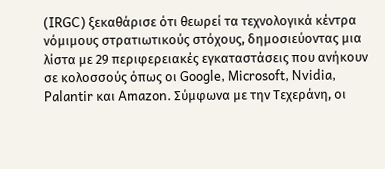(IRGC) ξεκαθάρισε ότι θεωρεί τα τεχνολογικά κέντρα νόμιμους στρατιωτικούς στόχους, δημοσιεύοντας μια λίστα με 29 περιφερειακές εγκαταστάσεις που ανήκουν σε κολοσσούς όπως οι Google, Microsoft, Nvidia, Palantir και Amazon. Σύμφωνα με την Τεχεράνη, οι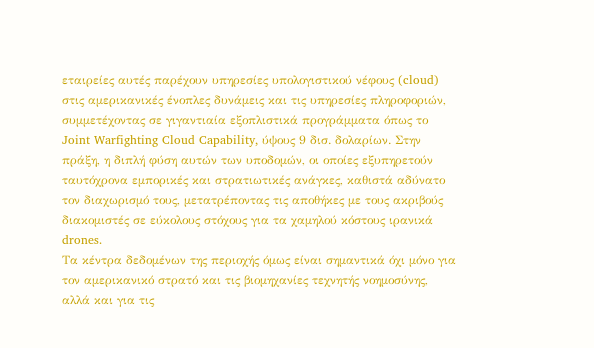εταιρείες αυτές παρέχουν υπηρεσίες υπολογιστικού νέφους (cloud) στις αμερικανικές ένοπλες δυνάμεις και τις υπηρεσίες πληροφοριών, συμμετέχοντας σε γιγαντιαία εξοπλιστικά προγράμματα όπως το Joint Warfighting Cloud Capability, ύψους 9 δισ. δολαρίων. Στην πράξη, η διπλή φύση αυτών των υποδομών, οι οποίες εξυπηρετούν ταυτόχρονα εμπορικές και στρατιωτικές ανάγκες, καθιστά αδύνατο τον διαχωρισμό τους, μετατρέποντας τις αποθήκες με τους ακριβούς διακομιστές σε εύκολους στόχους για τα χαμηλού κόστους ιρανικά drones.
Τα κέντρα δεδομένων της περιοχής όμως είναι σημαντικά όχι μόνο για τον αμερικανικό στρατό και τις βιομηχανίες τεχνητής νοημοσύνης, αλλά και για τις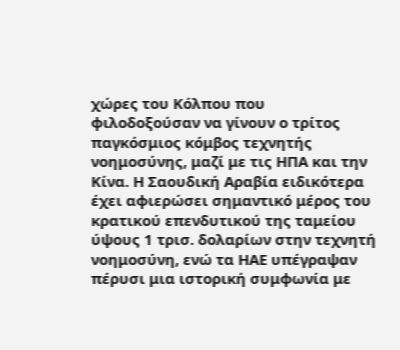χώρες του Κόλπου που φιλοδοξούσαν να γίνουν ο τρίτος παγκόσμιος κόμβος τεχνητής νοημοσύνης, μαζί με τις ΗΠΑ και την Κίνα. Η Σαουδική Αραβία ειδικότερα έχει αφιερώσει σημαντικό μέρος του κρατικού επενδυτικού της ταμείου ύψους 1 τρισ. δολαρίων στην τεχνητή νοημοσύνη, ενώ τα ΗΑΕ υπέγραψαν πέρυσι μια ιστορική συμφωνία με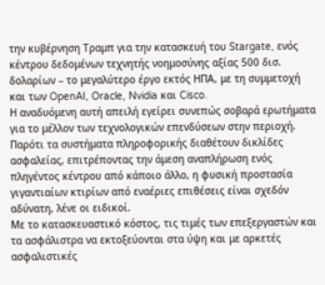την κυβέρνηση Τραμπ για την κατασκευή του Stargate, ενός κέντρου δεδομένων τεχνητής νοημοσύνης αξίας 500 δισ. δολαρίων – το μεγαλύτερο έργο εκτός ΗΠΑ, με τη συμμετοχή και των OpenAI, Oracle, Nvidia και Cisco.
Η αναδυόμενη αυτή απειλή εγείρει συνεπώς σοβαρά ερωτήματα για το μέλλον των τεχνολογικών επενδύσεων στην περιοχή. Παρότι τα συστήματα πληροφορικής διαθέτουν δικλίδες ασφαλείας, επιτρέποντας την άμεση αναπλήρωση ενός πληγέντος κέντρου από κάποιο άλλο, η φυσική προστασία γιγαντιαίων κτιρίων από εναέριες επιθέσεις είναι σχεδόν αδύνατη, λένε οι ειδικοί.
Με το κατασκευαστικό κόστος, τις τιμές των επεξεργαστών και τα ασφάλιστρα να εκτοξεύονται στα ύψη και με αρκετές ασφαλιστικές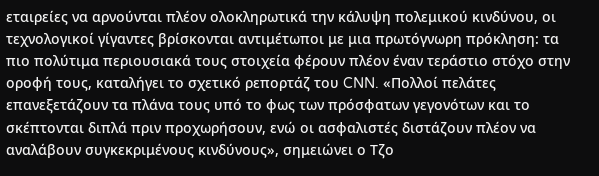εταιρείες να αρνούνται πλέον ολοκληρωτικά την κάλυψη πολεμικού κινδύνου, οι τεχνολογικοί γίγαντες βρίσκονται αντιμέτωποι με μια πρωτόγνωρη πρόκληση: τα πιο πολύτιμα περιουσιακά τους στοιχεία φέρουν πλέον έναν τεράστιο στόχο στην οροφή τους, καταλήγει το σχετικό ρεπορτάζ του CNN. «Πολλοί πελάτες επανεξετάζουν τα πλάνα τους υπό το φως των πρόσφατων γεγονότων και το σκέπτονται διπλά πριν προχωρήσουν, ενώ οι ασφαλιστές διστάζουν πλέον να αναλάβουν συγκεκριμένους κινδύνους», σημειώνει ο Τζο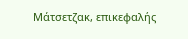Μάτσετζακ, επικεφαλής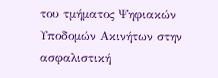του τμήματος Ψηφιακών Υποδομών Ακινήτων στην ασφαλιστική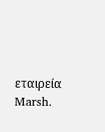εταιρεία Marsh.